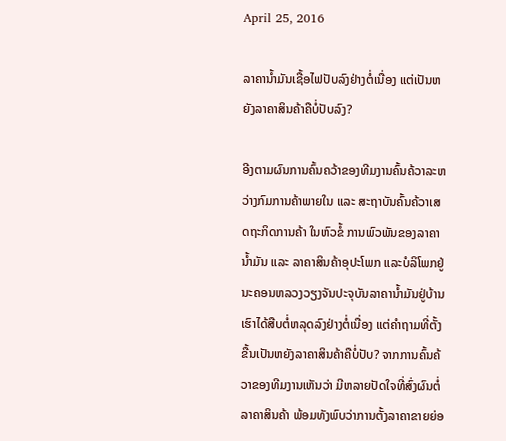April 25, 2016

ລາຄານໍ້າມັນເຊື້ອໄຟປັບລົງຢ່າງຕໍ່ເນື່ອງ ແຕ່ເປັນຫຍັງລາຄາສິນຄ້າຄືບໍ່ປັບລົງ?

ອີງຕາມຜົນການຄົ້ນຄວ້າຂອງທີມງານຄົ້ນຄ້ວາລະຫວ່າງກົມການຄ້າພາຍໃນ ແລະ ສະຖາບັນຄົ້ນຄ້ວາເສດຖະກິດການຄ້າ ໃນຫົວຂໍ້ ການພົວພັນຂອງລາຄານໍ້າມັນ ແລະ ລາຄາສິນຄ້າອຸປະໂພກ ແລະບໍລິໂພກຢູ່ນະຄອນຫລວງວຽງຈັນປະຈຸບັນລາຄານໍ້າມັນຢູ່ບ້ານເຮົາໄດ້ສືບຕໍ່ຫລຸດລົງຢ່າງຕໍ່ເນື່ອງ ແຕ່ຄໍາຖາມທີ່ຕັ້ງຂື້ນເປັນຫຍັງລາຄາສິນຄ້າຄືບໍ່ປັບ? ຈາກການຄົ້ນຄ້ວາຂອງທີມງານເຫັນວ່າ ມີຫລາຍປັດໃຈທີ່ສົ່ງຜົນຕໍ່ລາຄາສິນຄ້າ ພ້ອມທັງພົບວ່າການຕັ້ງລາຄາຂາຍຍ່ອ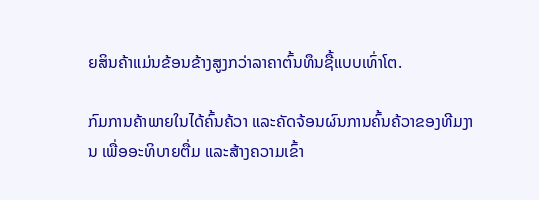ຍສິນຄ້າແມ່ນຂ້ອນຂ້າງສູງກວ່າລາຄາຕົ້ນທຶນຊື້ແບບເທົ່າໂຕ.

ກົມການຄ້າພາຍໃນໄດ້ຄົ້ນຄ້ວາ ແລະຄັດຈ້ອນຜົນການຄົ້ນຄ້ວາຂອງທີມງານ ເພື່ອອະທິບາຍຕື່ມ ແລະສ້າງຄວາມເຂົ້າ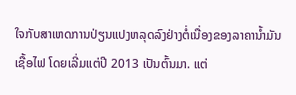ໃຈກັບສາເຫດການປ່ຽນແປງຫລຸດລົງຢ່າງຕໍ່ເນື່ອງຂອງລາຄານໍ້າມັນເຊື້ອໄຟ ໂດຍເລີ່ມແຕ່ປີ 2013 ເປັນຕົ້ນມາ. ແຕ່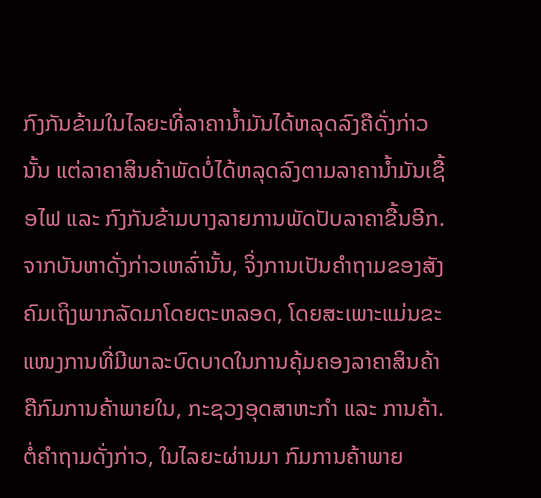ກົງກັນຂ້າມໃນໄລຍະທີ່ລາຄານໍ້າມັນໄດ້ຫລຸດລົງຄືດັ່ງກ່າວນັ້ນ ແຕ່ລາຄາສິນຄ້າພັດບໍ່ໄດ້ຫລຸດລົງຕາມລາຄານໍ້າມັນເຊື້ອໄຟ ແລະ ກົງກັນຂ້າມບາງລາຍການພັດປັບລາຄາຂື້ນອີກ.
ຈາກບັນຫາດັ່ງກ່າວເຫລົ່ານັ້ນ, ຈິ່ງການເປັນຄຳຖາມຂອງສັງຄົມເຖິງພາກລັດມາໂດຍຕະຫລອດ, ໂດຍສະເພາະແມ່ນຂະແໜງການທີ່ມີພາລະບົດບາດໃນການຄຸ້ມຄອງລາຄາສິນຄ້າ ຄືກົມການຄ້າພາຍໃນ, ກະຊວງອຸດສາຫະກຳ ແລະ ການຄ້າ. ຕໍ່ຄຳຖາມດັ່ງກ່າວ, ໃນໄລຍະຜ່ານມາ ກົມການຄ້າພາຍ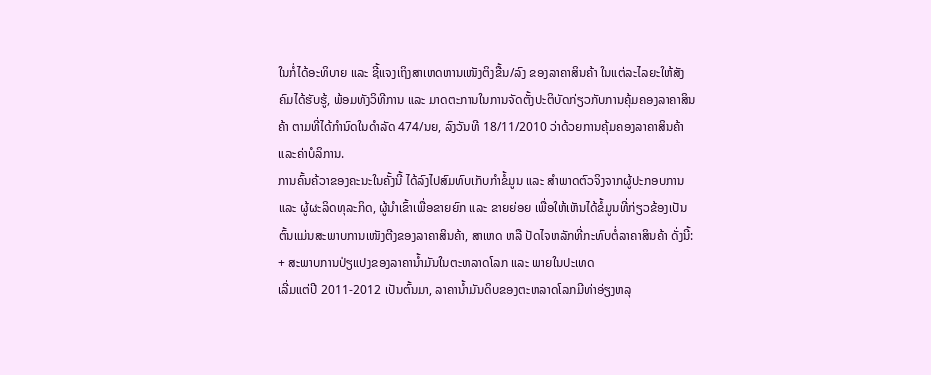ໃນກໍ່ໄດ້ອະທິບາຍ ແລະ ຊີ້ແຈງເຖິງສາເຫດຫານເໜັງຕິງຂື້ນ/ລົງ ຂອງລາຄາສິນຄ້າ ໃນແຕ່ລະໄລຍະໃຫ້ສັງຄົມໄດ້ຮັບຮູ້, ພ້ອມທັງວິທີການ ແລະ ມາດຕະການໃນການຈັດຕັ້ງປະຕິບັດກ່ຽວກັບການຄຸ້ມຄອງລາຄາສິນຄ້າ ຕາມທີ່ໄດ້ກຳນົດໃນດຳລັດ 474/ນຍ, ລົງວັນທີ 18/11/2010 ວ່າດ້ວຍການຄຸ້ມຄອງລາຄາສິນຄ້າ ແລະຄ່າບໍລິການ.
ການຄົ້ນຄ້ວາຂອງຄະນະໃນຄັ້ງນີ້ ໄດ້ລົງໄປສົມທົບເກັບກຳຂໍ້ມູນ ແລະ ສຳພາດຕົວຈິງຈາກຜູ້ປະກອບການ ແລະ ຜູ້ຜະລິດທຸລະກິດ, ຜູ້ນໍາເຂົ້າເພື່ອຂາຍຍົກ ແລະ ຂາຍຍ່ອຍ ເພື່ອໃຫ້ເຫັນໄດ້ຂໍ້ມູນທີ່ກ່ຽວຂ້ອງເປັນຕົ້ນແມ່ນສະພາບການເໜັງຕີງຂອງລາຄາສິນຄ້າ, ສາເຫດ ຫລື ປັດໄຈຫລັກທີ່ກະທົບຕໍ່ລາຄາສິນຄ້າ ດັ່ງນີ້:
+ ສະພາບການປ່ຽແປງຂອງລາຄານໍ້າມັນໃນຕະຫລາດໂລກ ແລະ ພາຍໃນປະເທດ
ເລີ່ມແຕ່ປີ 2011-2012 ເປັນຕົ້ນມາ, ລາຄານໍ້າມັນດິບຂອງຕະຫລາດໂລກມີທ່າອ່ຽງຫລຸ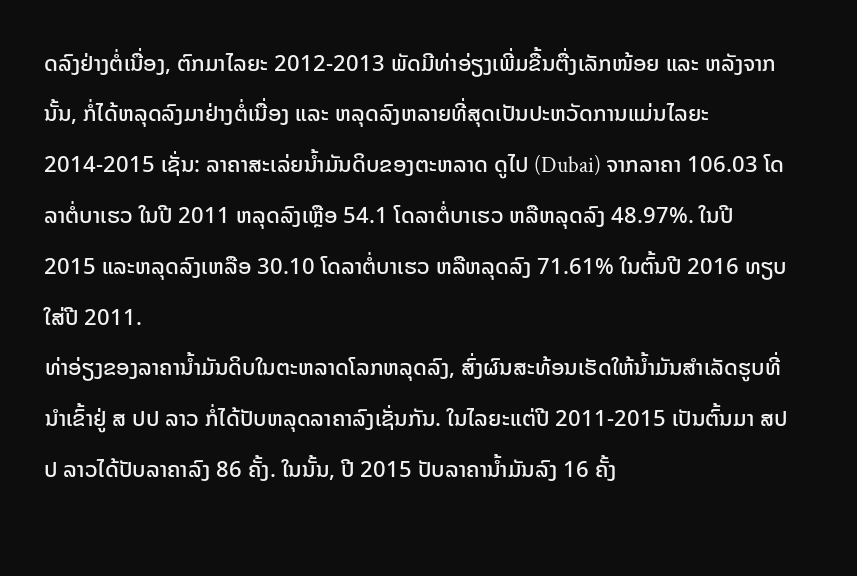ດລົງຢ່າງຕໍ່ເນື່ອງ, ຕົກມາໄລຍະ 2012-2013 ພັດມີທ່າອ່ຽງເພີ່ມຂື້ນຕື່ງເລັກໜ້ອຍ ແລະ ຫລັງຈາກນັ້ນ, ກໍ່ໄດ້ຫລຸດລົງມາຢ່າງຕໍ່ເນື່ອງ ແລະ ຫລຸດລົງຫລາຍທີ່ສຸດເປັນປະຫວັດການແມ່ນໄລຍະ 2014-2015 ເຊັ່ນ: ລາຄາສະເລ່ຍນໍ້າມັນດິບຂອງຕະຫລາດ ດູໄປ (Dubai) ຈາກລາຄາ 106.03 ໂດລາຕໍ່ບາເຮວ ໃນປີ 2011 ຫລຸດລົງເຫຼືອ 54.1 ໂດລາຕໍ່ບາເຮວ ຫລືຫລຸດລົງ 48.97%. ໃນປີ 2015 ແລະຫລຸດລົງເຫລືອ 30.10 ໂດລາຕໍ່ບາເຮວ ຫລືຫລຸດລົງ 71.61% ໃນຕົ້ນປີ 2016 ທຽບໃສ່ປີ 2011.
ທ່າອ່ຽງຂອງລາຄານໍ້າມັນດິບໃນຕະຫລາດໂລກຫລຸດລົງ, ສົ່ງຜົນສະທ້ອນເຮັດໃຫ້ນໍ້າມັນສຳເລັດຮູບທີ່ນໍາເຂົ້າຢູ່ ສ ປປ ລາວ ກໍ່ໄດ້ປັບຫລຸດລາຄາລົງເຊັ່ນກັນ. ໃນໄລຍະແຕ່ປີ 2011-2015 ເປັນຕົ້ນມາ ສປປ ລາວໄດ້ປັບລາຄາລົງ 86 ຄັ້ງ. ໃນນັ້ນ, ປີ 2015 ປັບລາຄານໍ້າມັນລົງ 16 ຄັ້ງ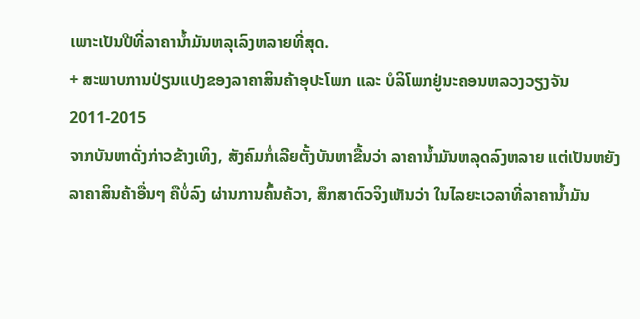ເພາະເປັນປີທີ່ລາຄານໍ້າມັນຫລຸເລົງຫລາຍທີ່ສຸດ.
+ ສະພາບການປ່ຽນແປງຂອງລາຄາສິນຄ້າອຸປະໂພກ ແລະ ບໍລິໂພກຢູ່ນະຄອນຫລວງວຽງຈັນ 2011-2015
ຈາກບັນຫາດັ່ງກ່າວຂ້າງເທິງ, ສັງຄົມກໍ່ເລີຍຕັ້ງບັນຫາຂື້ນວ່າ ລາຄານໍ້າມັນຫລຸດລົງຫລາຍ ແຕ່ເປັນຫຍັງລາຄາສິນຄ້າອື່ນໆ ຄືບໍ່ລົງ ຜ່ານການຄົ້ນຄ້ວາ, ສຶກສາຕົວຈິງເຫັນວ່າ ໃນໄລຍະເວລາທີ່ລາຄານໍ້າມັນ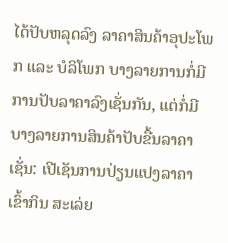ໄດ້ປັບຫລຸດລົງ ລາຄາສິນຄ້າອຸປະໂພກ ແລະ ບໍລິໂພກ ບາງລາຍການກໍ່ມີການປັບລາຄາລົງເຊັ່ນກັນ, ແຕ່ກໍ່ມີບາງລາຍການສິນຄ້າປັບຂື້ນລາຄາ ເຊັ່ນ: ເປີເຊັນການປ່ຽນແປງລາຄາເຂົ້າກິນ ສະເລ່ຍ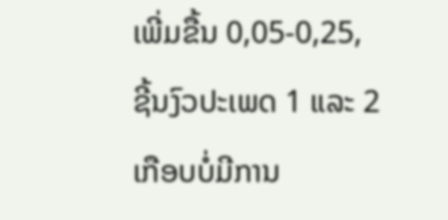ເພີ່ມຂື້ນ 0,05-0,25, ຊີ້ນງົວປະເພດ 1 ແລະ 2 ເກືອບບໍ່ມີການ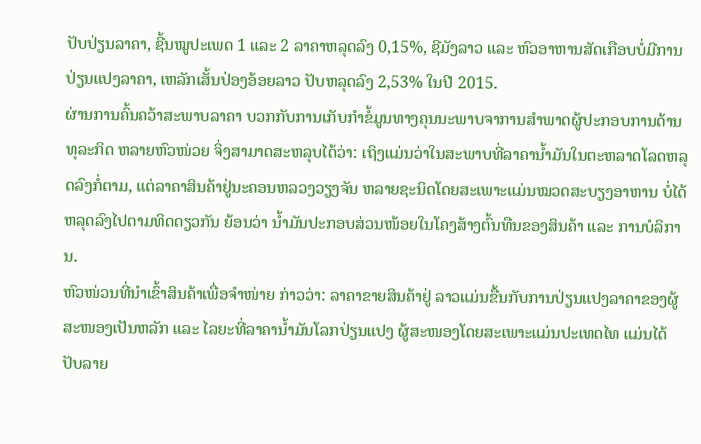ປັບປ່ຽນລາຄາ, ຊີ້ນໝູປະເພດ 1 ແລະ 2 ລາຄາຫລຸດລົງ 0,15%, ຊີມັງລາວ ແລະ ຫົວອາຫານສັດເກືອບບໍ່ມີການປ່ຽນແປງລາຄາ, ເຫລັກເສັ້ນປ່ອງອ້ອຍລາວ ປັບຫລຸດລົງ 2,53% ໃນປີ 2015.
ຜ່ານການຄົ້ນຄວ້າສະພາບລາຄາ ບວກກັບການເກັບກຳຂໍ້ມູນທາງຄຸນນະພາບຈາການສຳພາດຜູ້ປະກອບການດ້ານທຸລະກິດ ຫລາຍຫົວໜ່ວຍ ຈິ່ງສາມາດສະຫລຸບໄດ້ວ່າ: ເຖິງແມ່ນວ່າໃນສະພາບທີ່ລາຄານໍ້າມັນໃນຕະຫລາດໂລດຫລຸດລົງກໍ່ຕາມ, ແຕ່ລາຄາສິນຄ້າຢູ່ນະຄອນຫລວງວຽງຈັນ ຫລາຍຊະນິດໂດຍສະເພາະແມ່ນໝວດສະບຽງອາຫານ ບໍ່ໄດ້ຫລຸດລົງໄປຕາມທິດດຽວກັນ ຍ້ອນວ່າ ນໍ້າມັນປະກອບສ່ວນໜ້ອຍໃນໂຄງສ້າງຕົ້ນທືນຂອງສິນຄ້າ ແລະ ການບໍລິການ.
ຫົວໜ່ວນທີ່ນໍາເຂົ້າສິນຄ້າເພື່ອຈໍາໜ່າຍ ກ່າວວ່າ: ລາຄາຂາຍສິນຄ້າຢູ່ ລາວແມ່ນຂື້ນກັບການປ່ຽນແປງລາຄາຂອງຜູ້ສະໜອງເປັນຫລັກ ແລະ ໄລຍະທີ່ລາຄານໍ້າມັນໂລກປ່ຽນແປງ ຜູ້ສະໜອງໂດຍສະເພາະແມ່ນປະເທດໄທ ແມ່ນໄດ້ປັບລາຍ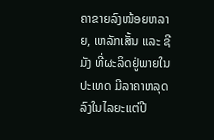ຄາຂາຍລົງໜ້ອຍຫລາຍ, ເຫລັກເສັ້ນ ແລະ ຊີມັງ ທີ່ຜະລິດຢູ່ພາຍໃນປະເທດ ມີລາຄາຫລຸດລົງໃນໄລຍະແຕ່ປີ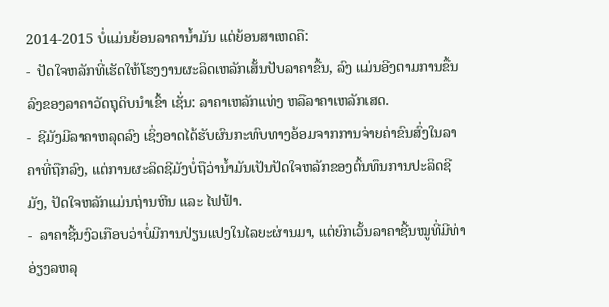2014-2015 ບໍ່ແມ່ນຍ້ອນລາຄານໍ້າມັນ ແຕ່ຍ້ອນສາເຫດຄື:
-  ປັດໃຈຫລັກທີ່ເຮັດໃຫ້ໂຮງງານຜະລິດເຫລັກເສັ້ນປັບລາຄາຂື້ນ, ລົງ ແມ່ນອີງຕາມການຂື້ນລົງຂອງລາຄາວັດຖຸດິບນຳເຂົ້າ ເຊັ່ນ: ລາຄາເຫລັກແທ່ງ ຫລືລາຄາເຫລັກເສດ.
-  ຊີມັງມີລາຄາຫລຸດລົງ ເຊິ່ງອາດໄດ້ຮັບຜົນກະທົບທາງອ້ອມຈາກການຈ່າຍຄ່າຂົນສົ່ງໃນລາຄາທີ່ຖືກລົງ, ແຕ່ການຜະລິດຊີມັງບໍ່ຖືວ່ານໍ້າມັນເປັນປັດໃຈຫລັກຂອງຕົ້ນທຶນການປະລິດຊີມັງ, ປັດໃຈຫລັກແມ່ນຖ່ານຫີນ ແລະ ໄຟຟ້າ.
-  ລາຄາຊີ້ນງົວເກືອບວ່າບໍ່ມີການປ່ຽນແປງໃນໄລຍະຜ່ານມາ, ແຕ່ຍົກເວັ້ນລາຄາຊີ້ນໝູທີ່ມີທ່າອ່ຽງລຫລຸ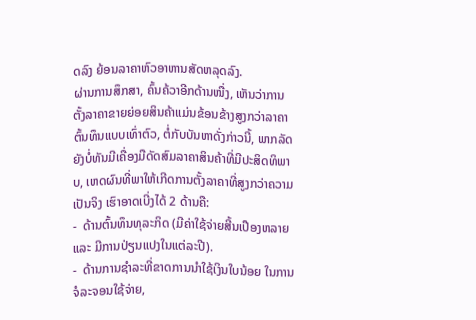ດລົງ ຍ້ອນລາຄາຫົວອາຫານສັດຫລຸດລົງ.
ຜ່ານການສຶກສາ, ຄົ້ນຄ້ວາອີກດ້ານໜື່ງ, ເຫັນວ່າການຕັ້ງລາຄາຂາຍຍ່ອຍສິນຄ້າແມ່ນຂ້ອນຂ້າງສູງກວ່າລາຄາຕົ້ນທຶນແບບເທົ່າຕົວ, ຕໍ່ກັບບັນຫາດັ່ງກ່າວນີ້, ພາກລັດ ຍັງບໍ່ທັນມີເຄື່ອງມືດັດສົມລາຄາສິນຄ້າທີ່ມີປະສິດທິພາບ, ເຫດຜົນທີ່ພາໃຫ້ເກີດການຕັ້ງລາຄາທີ່ສູງກວ່າຄວາມເປັນຈິງ ເຮົາອາດເບີ່ງໄດ້ 2 ດ້ານຄື:
-  ດ້ານຕົ້ນທຶນທຸລະກິດ (ມີຄ່າໃຊ້ຈ່າຍສີ້ນເປືອງຫລາຍ ແລະ ມີການປ່ຽນແປງໃນແຕ່ລະປີ).
-  ດ້ານການຊຳລະທີ່ຂາດການນໍາໃຊ້ເງິນໃບນ້ອຍ ໃນການຈໍລະຈອນໃຊ້ຈ່າຍ,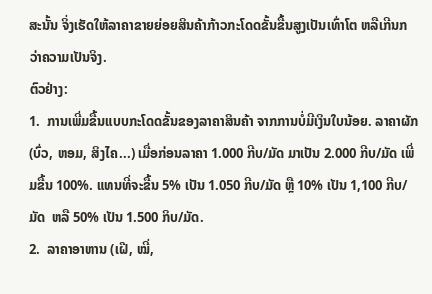ສະນັ້ນ ຈິ່ງເຮັດໃຫ້ລາຄາຂາຍຍ່ອຍສິນຄ້າກ້າວກະໂດດຂັ້ນຂື້ນສູງເປັນເທົ່າໂຕ ຫລືເກີນກວ່າຄວາມເປັນຈິງ.
ຕົວຢ່າງ:
1.  ການເພີ່ມຂື້ນແບບກະໂດດຂັ້ນຂອງລາຄາສິນຄ້າ ຈາກການບໍ່ມີເງິນໃບນ້ອຍ. ລາຄາຜັກ (ບົ່ວ, ຫອມ, ສິງໄຄ...) ເມື່ອກ່ອນລາຄາ 1.000 ກີບ/ມັດ ມາເປັນ 2.000 ກີບ/ມັດ ເພີ່ມຂື້ນ 100%. ແທນທີ່ຈະຂື້ນ 5% ເປັນ 1.050 ກີບ/ມັດ ຫືຼ 10% ເປັນ 1,100 ກີບ/ມັດ  ຫລື 50% ເປັນ 1.500 ກິບ/ມັດ.
2.  ລາຄາອາຫານ (ເຝີ, ໝີ່,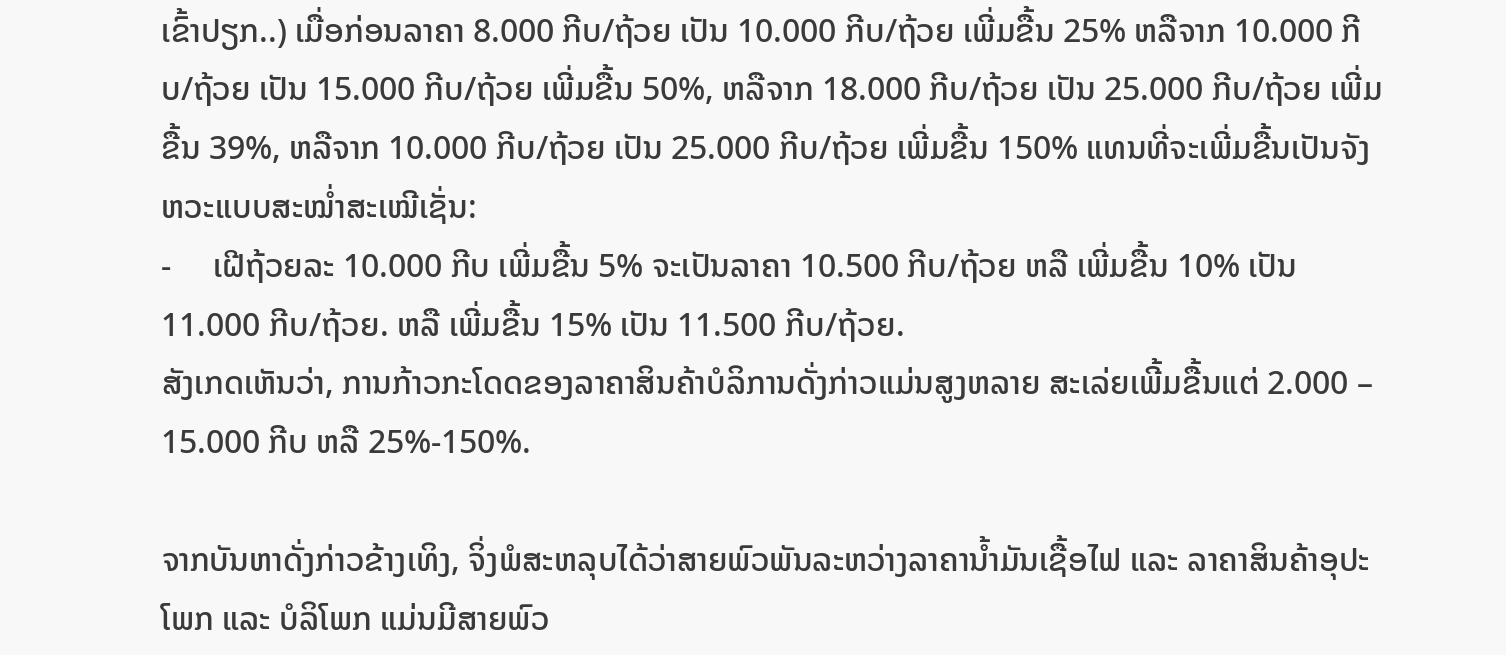ເຂົ້າປຽກ..) ເມື່ອກ່ອນລາຄາ 8.000 ກີບ/ຖ້ວຍ ເປັນ 10.000 ກີບ/ຖ້ວຍ ເພີ່ມຂື້ນ 25% ຫລືຈາກ 10.000 ກີບ/ຖ້ວຍ ເປັນ 15.000 ກີບ/ຖ້ວຍ ເພີ່ມຂື້ນ 50%, ຫລືຈາກ 18.000 ກີບ/ຖ້ວຍ ເປັນ 25.000 ກີບ/ຖ້ວຍ ເພີ່ມຂື້ນ 39%, ຫລືຈາກ 10.000 ກີບ/ຖ້ວຍ ເປັນ 25.000 ກີບ/ຖ້ວຍ ເພີ່ມຂື້ນ 150% ແທນທີ່ຈະເພີ່ມຂື້ນເປັນຈັງຫວະແບບສະໝໍ່າສະເໝີເຊັ່ນ:
-     ເຝີຖ້ວຍລະ 10.000 ກີບ ເພີ່ມຂື້ນ 5% ຈະເປັນລາຄາ 10.500 ກີບ/ຖ້ວຍ ຫລື ເພີ່ມຂື້ນ 10% ເປັນ 11.000 ກີບ/ຖ້ວຍ. ຫລື ເພີ່ມຂື້ນ 15% ເປັນ 11.500 ກີບ/ຖ້ວຍ.
ສັງເກດເຫັນວ່າ, ການກ້າວກະໂດດຂອງລາຄາສິນຄ້າບໍລິການດັ່ງກ່າວແມ່ນສູງຫລາຍ ສະເລ່ຍເພີ້ມຂື້ນແຕ່ 2.000 –
15.000 ກີບ ຫລື 25%-150%.

ຈາກບັນຫາດັ່ງກ່າວຂ້າງເທິງ, ຈິ່ງພໍສະຫລຸບໄດ້ວ່າສາຍພົວພັນລະຫວ່າງລາຄານໍ້າມັນເຊື້ອໄຟ ແລະ ລາຄາສິນຄ້າອຸປະໂພກ ແລະ ບໍລິໂພກ ແມ່ນມີສາຍພົວ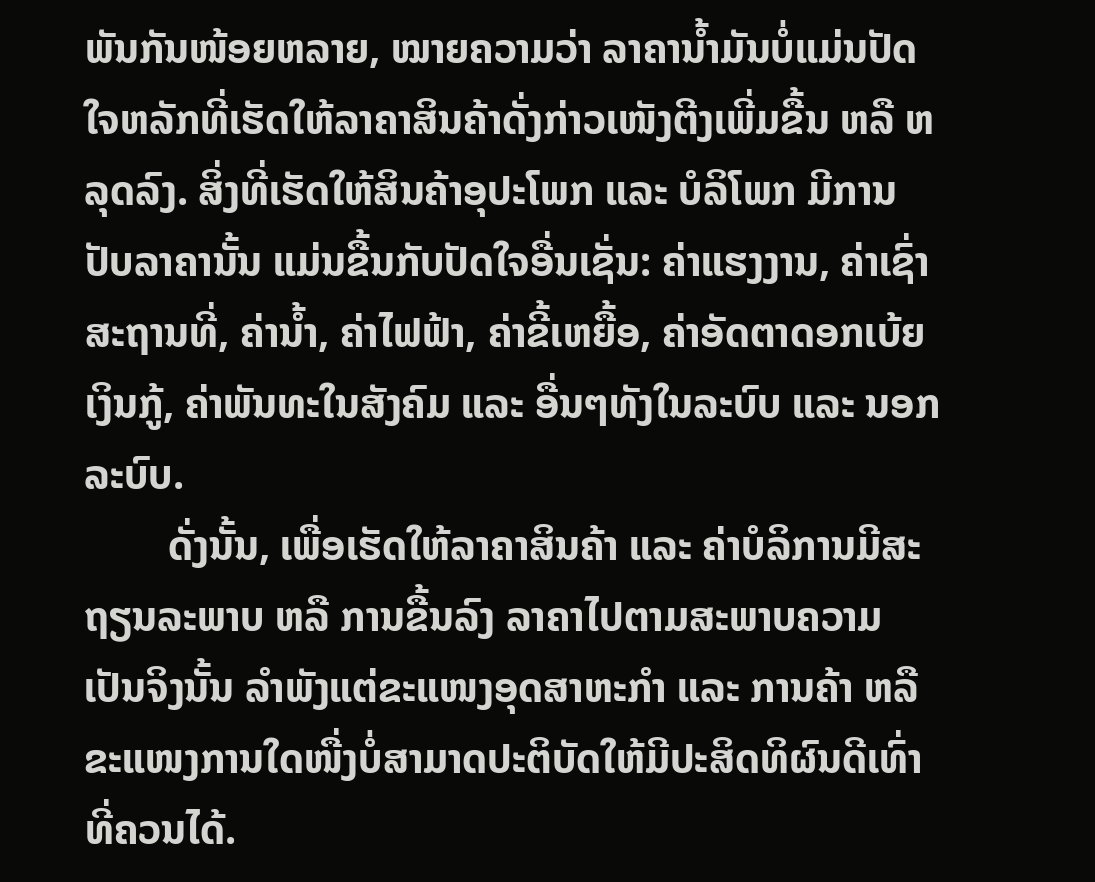ພັນກັນໜ້ອຍຫລາຍ, ໝາຍຄວາມວ່າ ລາຄານໍ້າມັນບໍ່ແມ່ນປັດໃຈຫລັກທີ່ເຮັດໃຫ້ລາຄາສິນຄ້າດັ່ງກ່າວເໜັງຕີງເພີ່ມຂື້ນ ຫລື ຫລຸດລົງ. ສິ່ງທີ່ເຮັດໃຫ້ສິນຄ້າອຸປະໂພກ ແລະ ບໍລິໂພກ ມີການປັບລາຄານັ້ນ ແມ່ນຂື້ນກັບປັດໃຈອື່ນເຊັ່ນ: ຄ່າແຮງງານ, ຄ່າເຊົ່າສະຖານທີ່, ຄ່ານໍ້າ, ຄ່າໄຟຟ້າ, ຄ່າຂີ້ເຫຍື້ອ, ຄ່າອັດຕາດອກເບ້ຍເງິນກູ້, ຄ່າພັນທະໃນສັງຄົມ ແລະ ອື່ນໆທັງໃນລະບົບ ແລະ ນອກລະບົບ.
        ດັ່ງນັ້ນ, ເພື່ອເຮັດໃຫ້ລາຄາສິນຄ້າ ແລະ ຄ່າບໍລິການມີສະຖຽນລະພາບ ຫລື ການຂື້ນລົງ ລາຄາໄປຕາມສະພາບຄວາມເປັນຈິງນັ້ນ ລຳພັງແຕ່ຂະແໜງອຸດສາຫະກຳ ແລະ ການຄ້າ ຫລືຂະແໜງການໃດໜື່ງບໍ່ສາມາດປະຕິບັດໃຫ້ມີປະສິດທິຜົນດີເທົ່າທີ່ຄວນໄດ້.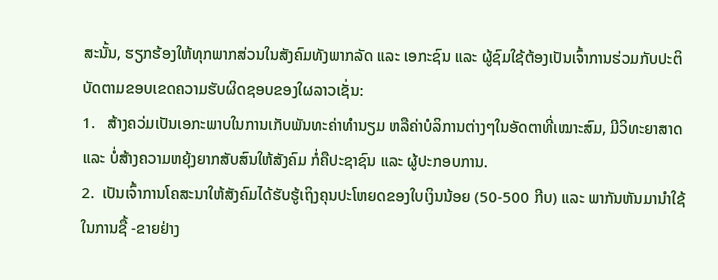ສະນັ້ນ, ຮຽກຮ້ອງໃຫ້ທຸກພາກສ່ວນໃນສັງຄົມທັງພາກລັດ ແລະ ເອກະຊົນ ແລະ ຜູ້ຊົມໃຊ້ຕ້ອງເປັນເຈົ້າການຮ່ວມກັບປະຕິບັດຕາມຂອບເຂດຄວາມຮັບຜິດຊອບຂອງໃຜລາວເຊັ່ນ:
1.   ສ້າງຄວ່ມເປັນເອກະພາບໃນການເກັບພັນທະຄ່າທຳນຽມ ຫລືຄ່າບໍລິການຕ່າງໆໃນອັດຕາທີ່ເໝາະສົມ, ມີວິທະຍາສາດ ແລະ ບໍ່ສ້າງຄວາມຫຍຸ້ງຍາກສັບສົນໃຫ້ສັງຄົມ ກໍ່ຄືປະຊາຊົນ ແລະ ຜູ້ປະກອບການ.
2.  ເປັນເຈົ້າການໂຄສະນາໃຫ້ສັງຄົມໄດ້ຮັບຮູ້ເຖິງຄຸນປະໂຫຍດຂອງໃບເງິນນ້ອຍ (50-500 ກີບ) ແລະ ພາກັນຫັນມານໍາໃຊ້ໃນການຊື້ -ຂາຍຢ່າງ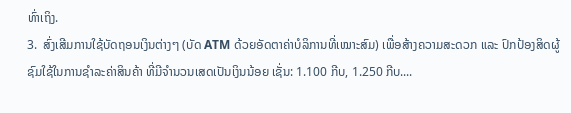ທົ່າເຖິງ.
3.  ສົ່ງເສີມການໃຊ້ບັດຖອນເງິນຕ່າງໆ (ບັດ ATM ດ້ວຍອັດຕາຄ່າບໍລິການທີ່ເໝາະສົມ) ເພື່ອສ້າງຄວາມສະດວກ ແລະ ປົກປ້ອງສິດຜູ້ຊົມໃຊ້ໃນການຊຳລະຄ່າສິນຄ້າ ທີ່ມີຈຳນວນເສດເປັນເງິນນ້ອຍ ເຊັ່ນ: 1.100 ກີບ, 1.250 ກີບ....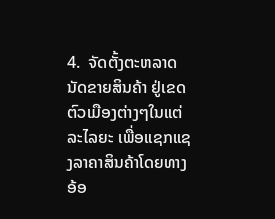4.  ຈັດຕັ້ງຕະຫລາດນັດຂາຍສິນຄ້າ ຢູ່ເຂດຕົວເມືອງຕ່າງໆໃນແຕ່ລະໄລຍະ ເພື່ອແຊກແຊງລາຄາສິນຄ້າໂດຍທາງອ້ອ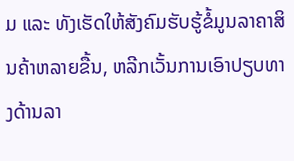ມ ແລະ ທັງເຮັດໃຫ້ສັງຄົມຮັບຮູ້ຂໍ້ມູນລາຄາສິນຄ້າຫລາຍຂື້ນ, ຫລີກເວັ້ນການເອົາປຽບທາງດ້ານລາ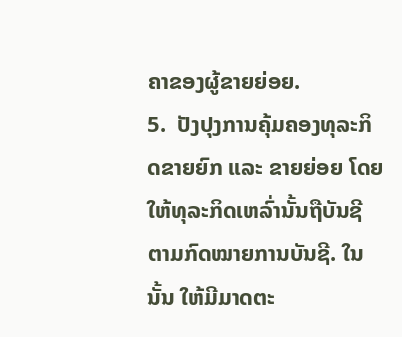ຄາຂອງຜູ້ຂາຍຍ່ອຍ.
5.  ປັງປຸງການຄຸ້ມຄອງທຸລະກິດຂາຍຍົກ ແລະ ຂາຍຍ່ອຍ ໂດຍໃຫ້ທຸລະກິດເຫລົ່ານັ້ນຖືບັນຊີຕາມກົດໝາຍການບັນຊີ. ໃນນັ້ນ ໃຫ້ມີມາດຕະ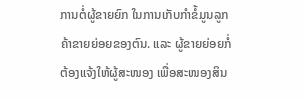ການຕໍ່ຜູ້ຂາຍຍົກ ໃນການເກັບກຳຂໍ້ມູນລູກຄ້າຂາຍຍ່ອຍຂອງຕົນ. ແລະ ຜູ້ຂາຍຍ່ອຍກໍ່ຕ້ອງແຈ້ງໃຫ້ຜູ້ສະໜອງ ເພື່ອສະໜອງສິນ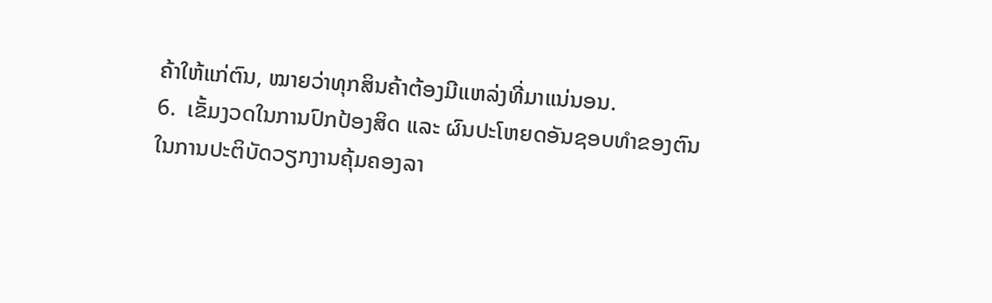ຄ້າໃຫ້ແກ່ຕົນ, ໝາຍວ່າທຸກສິນຄ້າຕ້ອງມີແຫລ່ງທີ່ມາແນ່ນອນ.
6.  ເຂັ້ມງວດໃນການປົກປ້ອງສິດ ແລະ ຜົນປະໂຫຍດອັນຊອບທຳຂອງຕົນ ໃນການປະຕິບັດວຽກງານຄຸ້ມຄອງລາ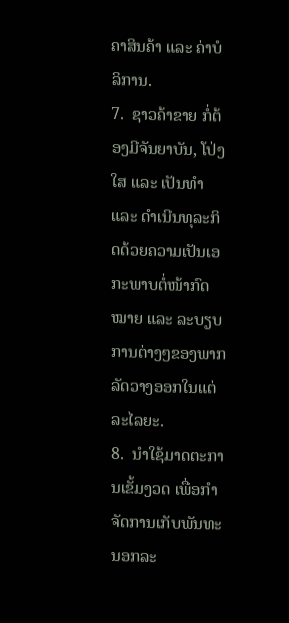ຄາສິນຄ້າ ແລະ ຄ່າບໍລິການ.
7.  ຊາວຄ້າຂາຍ ກໍ່ຕ້ອງມີຈັນຍາບັນ, ໂປ່ງໃສ ແລະ ເປັນທຳ ແລະ ດຳເນີນທຸລະກິດດ້ວຍຄວາມເປັນເອກະພາບຕໍ່ໜ້າກົດ ໝາຍ ແລະ ລະບຽບການຕ່າງໆຂອງພາກລັດວາງອອກໃນແຕ່ລະໄລຍະ.
8.  ນຳໃຊ້ມາດຕະການເຂັ້ມງວດ ເພື່ອກຳຈັດການເກັບພັນທະນອກລະ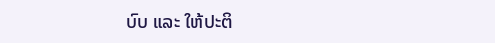ບົບ ແລະ ໃຫ້ປະຕິ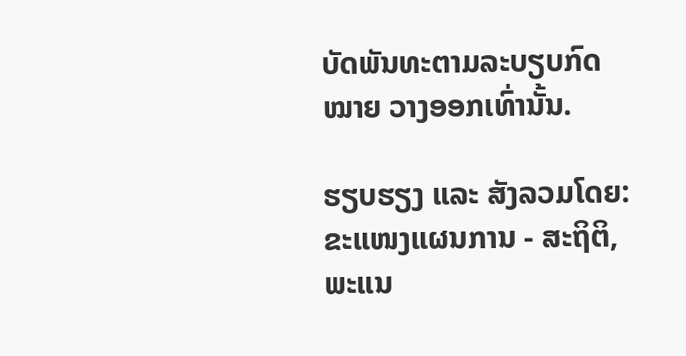ບັດພັນທະຕາມລະບຽບກົດໝາຍ ວາງອອກເທົ່ານັ້ນ.

ຮຽບຮຽງ ແລະ ສັງລວມໂດຍ: ຂະແໜງແຜນການ - ສະຖິຕິ, ພະແນ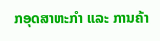ກອຸດສາຫະກຳ ແລະ ການຄ້າ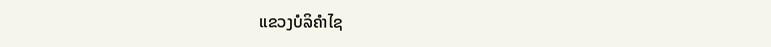ແຂວງບໍລິຄຳໄຊ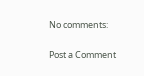No comments:

Post a Comment